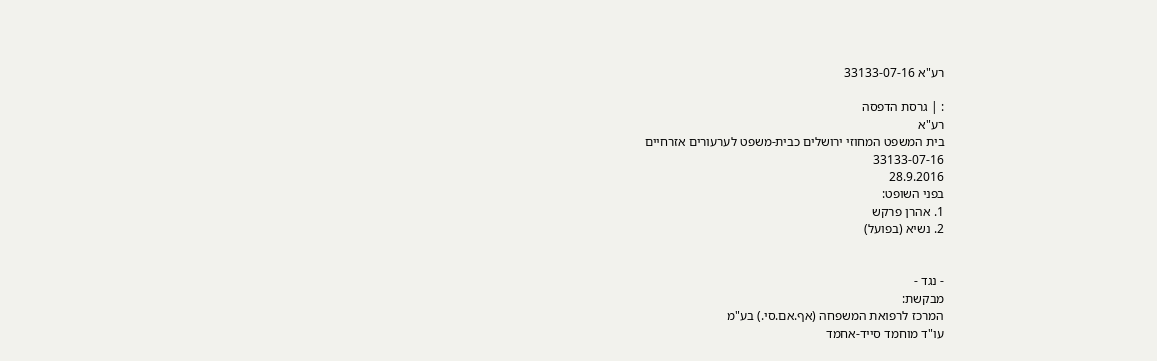רע"א 33133-07-16

: | גרסת הדפסה
רע"א
בית המשפט המחוזי ירושלים כבית-משפט לערעורים אזרחיים
33133-07-16
28.9.2016
בפני השופט:
1. אהרן פרקש
2. נשיא (בפועל)


- נגד -
מבקשת:
המרכז לרפואת המשפחה (אף.אם.סי.) בע"מ
עו"ד מוחמד סייד-אחמד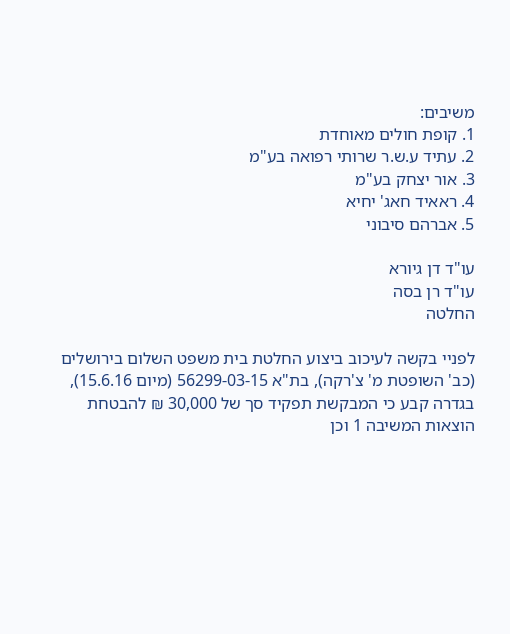משיבים:
1. קופת חולים מאוחדת
2. עתיד ע.ש.ר שרותי רפואה בע"מ
3. אור יצחק בע"מ
4. ראאיד חאג' יחיא
5. אברהם סיבוני

עו"ד דן גיורא
עו"ד רן בסה
החלטה

לפניי בקשה לעיכוב ביצוע החלטת בית משפט השלום בירושלים (כב' השופטת מ' צ'רקה), בת"א 56299-03-15 (מיום 15.6.16), בגדרה קבע כי המבקשת תפקיד סך של 30,000 ₪ להבטחת הוצאות המשיבה 1 וכן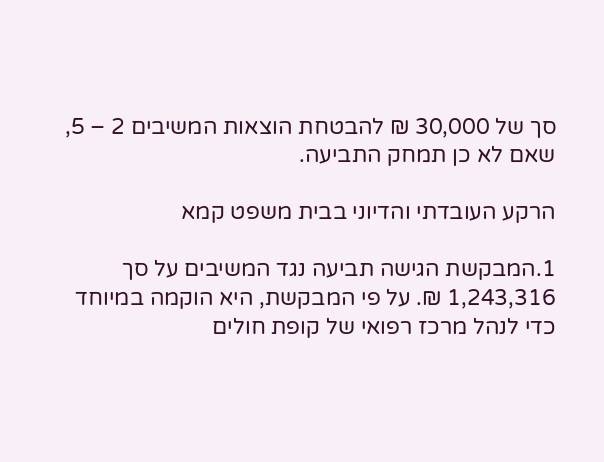סך של 30,000 ₪ להבטחת הוצאות המשיבים 2 – 5, שאם לא כן תמחק התביעה.

הרקע העובדתי והדיוני בבית משפט קמא

1.המבקשת הגישה תביעה נגד המשיבים על סך 1,243,316 ₪. על פי המבקשת, היא הוקמה במיוחד כדי לנהל מרכז רפואי של קופת חולים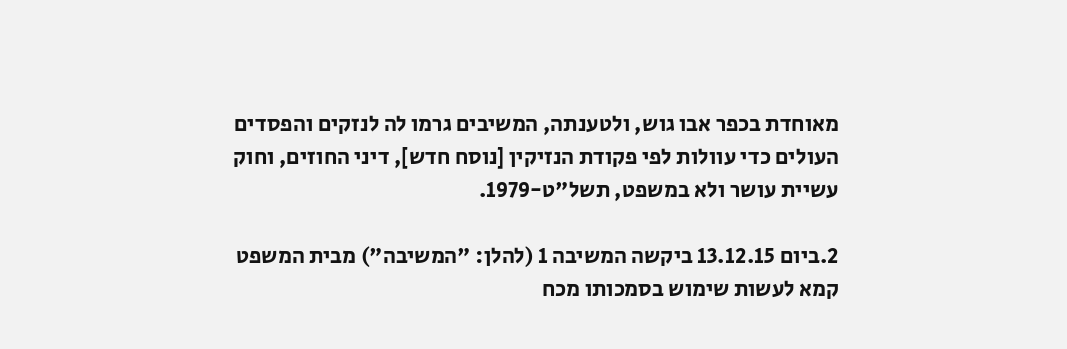מאוחדת בכפר אבו גוש, ולטענתה, המשיבים גרמו לה לנזקים והפסדים העולים כדי עוולות לפי פקודת הנזיקין [נוסח חדש], דיני החוזים, וחוק עשיית עושר ולא במשפט, תשל"ט-1979.

2.ביום 13.12.15 ביקשה המשיבה 1 (להלן: "המשיבה") מבית המשפט קמא לעשות שימוש בסמכותו מכח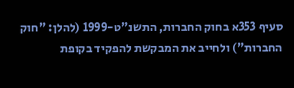סעיף 353א בחוק החברות, התשנ"ט-1999 (להלן: "חוק החברות") ולחייב את המבקשת להפקיד בקופת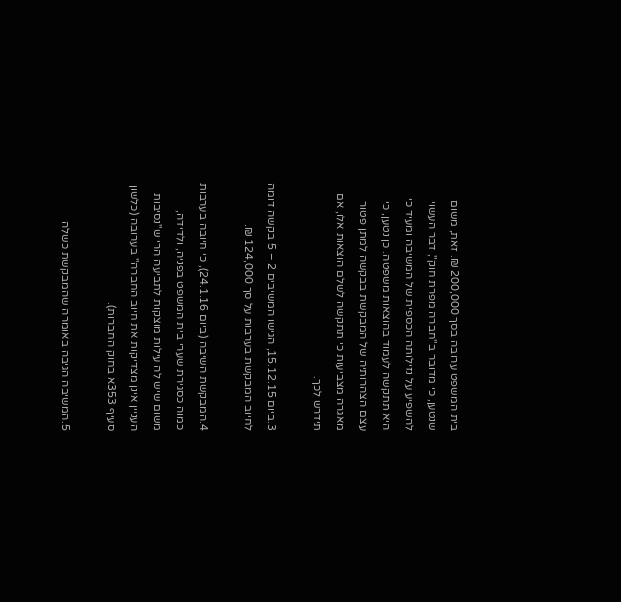בית המשפט ערובה בסך 200,000 ₪. זאת, משום שנטען, כי מדובר ב"חברה מפרת חוק", דבר העשוי להשפיע על נזילותה הכספית של המשיבה ומעיד כי היא תתקשה לעמוד בהוצאות משפטה. כן נטען, כי עצם הצהרותיה של המבקשת בבקשה למתן פטור מאגרה מצביעות כי תתקשה לשלם הוצאות אלו, אם תידרש לכך.

3.ביום 15.12.15, הגישו המשיבים 2 – 5 בקשה דומה לחיוב המבקשת בערבות על סך 124,000 ₪.

4.המבקשת השיבה (ביום 24.1.16), כי חיובה בערבות כמוה כסגירת שערי בית המשפט בפניה, ולדידה, משום שיש לה עילות מוצקות לתביעה הרי ש"נסיבות העניין אינן מצדיקות את חיוב החברה" בערובה (כלשון סעיף 353א בחוק החברות).

5.המשיבה הגיבה באומרה שהמבקשת כשלה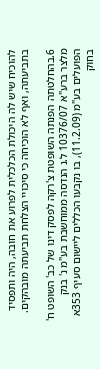להוכיח שיש לה היכולת הכלכלית לפרוע את חובה, היה ותפסיד בתביעתה, ואף לא הוכיחה כי סיכויי הצלחת תביעתה מובהקים.

6.בהחלטתה הפנתה השופטת צ'רקה לפסק דינו של כב' השופט ח' מלצר ברע"א 10376/07 ל.נ הנדסה ממוחשבת בע"מ נ' בנק הפועלים בע"מ (11.2.09), בו נקבעו הכללים ליישום סעיף 353א בחוק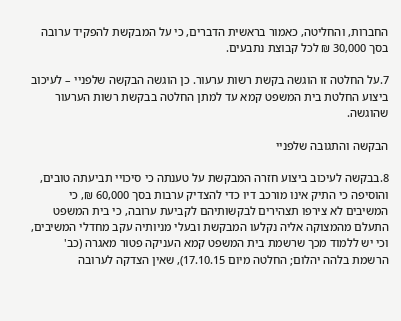החברות, והחליטה, כאמור בראשית הדברים, כי על המבקשת להפקיד ערובה בסך 30,000 ₪ לכל קבוצת נתבעים.

7.על החלטה זו הוגשה בקשת רשות ערעור. כן הוגשה הבקשה שלפניי – לעיכוב ביצוע החלטת בית המשפט קמא עד למתן החלטה בבקשת רשות הערעור שהוגשה.

הבקשה והתגובה שלפניי

8.בבקשה לעיכוב ביצוע חזרה המבקשת על טענתה כי סיכויי תביעתה טובים, והוסיפה כי התיק אינו מורכב דיו כדי להצדיק ערבות בסך 60,000 ₪, כי המשיבים לא צירפו תצהירים לבקשותיהם לקביעת ערובה, כי בית המשפט התעלם מהמצוקה אליה נקלעו המבקשת ובעלי מניותיה עקב מחדלי המשיבים, וכי יש ללמוד מכך שרשמת בית המשפט קמא העניקה פטור מאגרה (כב' הרשמת בלהה יהלום; החלטה מיום 17.10.15), שאין הצדקה לערובה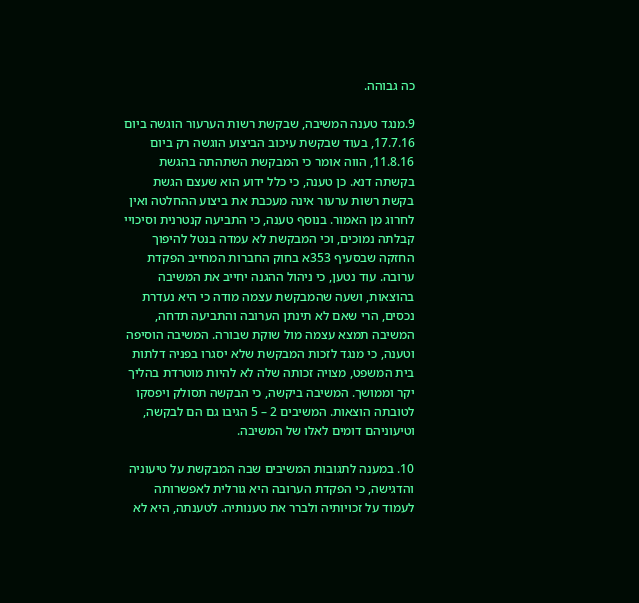כה גבוהה.

9.מנגד טענה המשיבה, שבקשת רשות הערעור הוגשה ביום 17.7.16, בעוד שבקשת עיכוב הביצוע הוגשה רק ביום 11.8.16, הווה אומר כי המבקשת השתהתה בהגשת בקשתה דנא. כן טענה, כי כלל ידוע הוא שעצם הגשת בקשת רשות ערעור אינה מעכבת את ביצוע ההחלטה ואין לחרוג מן האמור. בנוסף טענה, כי התביעה קנטרנית וסיכויי קבלתה נמוכים, וכי המבקשת לא עמדה בנטל להיפוך החזקה שבסעיף 353א בחוק החברות המחייב הפקדת ערובה. עוד נטען, כי ניהול ההגנה יחייב את המשיבה בהוצאות, ושעה שהמבקשת עצמה מודה כי היא נעדרת נכסים, הרי שאם לא תינתן הערובה והתביעה תדחה, המשיבה תמצא עצמה מול שוקת שבורה. המשיבה הוסיפה וטענה, כי מנגד לזכות המבקשת שלא יסגרו בפניה דלתות בית המשפט, מצויה זכותה שלה לא להיות מוטרדת בהליך יקר וממושך. המשיבה ביקשה, כי הבקשה תסולק ויפסקו לטובתה הוצאות. המשיבים 2 – 5 הגיבו גם הם לבקשה, וטיעוניהם דומים לאלו של המשיבה.

10. במענה לתגובות המשיבים שבה המבקשת על טיעוניה והדגישה, כי הפקדת הערובה היא גורלית לאפשרותה לעמוד על זכויותיה ולברר את טענותיה. לטענתה, היא לא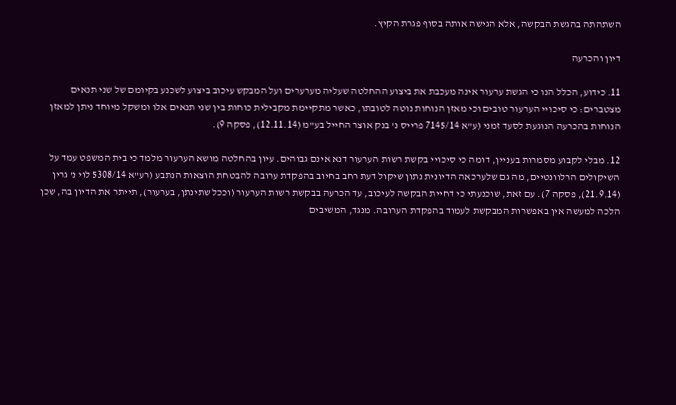השתהתה בהגשת הבקשה, אלא הגישה אותה בסוף פגרת הקיץ.

דיון והכרעה

11. כידוע, הכלל הנו כי הגשת ערעור אינה מעכבת את ביצוע ההחלטה שעליה מערערים ועל המבקש עיכוב ביצוע לשכנע בקיומם של שני תנאים מצטברים: כי סיכויי הערעור טובים וכי מאזן הנוחות נוטה לטובתו, כאשר מתקיימת מקבילית כוחות בין שני תנאים אלו ומשקל מיוחד ניתן למאזן הנוחות בהכרעה הנוגעת לסעד זמני (ע"א 7145/14 פרייס נ' בנק אוצר החייל בע"מ (12.11.14), פסקה 9).

12. מבלי לקבוע מסמרות בעניין, דומה כי סיכויי בקשת רשות הערעור דנא אינם גבוהים. עיון בהחלטה מושא הערעור מלמד כי בית המשפט עמד על השיקולים הרלוונטיים, מה גם שלערכאה הדיונית נתון שיקול דעת רחב בחיוב בהפקדת ערובה להבטחת הוצאות הנתבע (רע"א 5308/14 לוי נ' גרין (21.9.14), פסקה 7). עם זאת, שוכנעתי כי דחיית הבקשה לעיכוב, עד הכרעה בבקשת רשות הערעור (וככל שתינתן, בערעור), תייתר את הדיון בה, שכן הלכה למעשה אין באפשרות המבקשת לעמוד בהפקדת הערובה. מנגד, המשיבים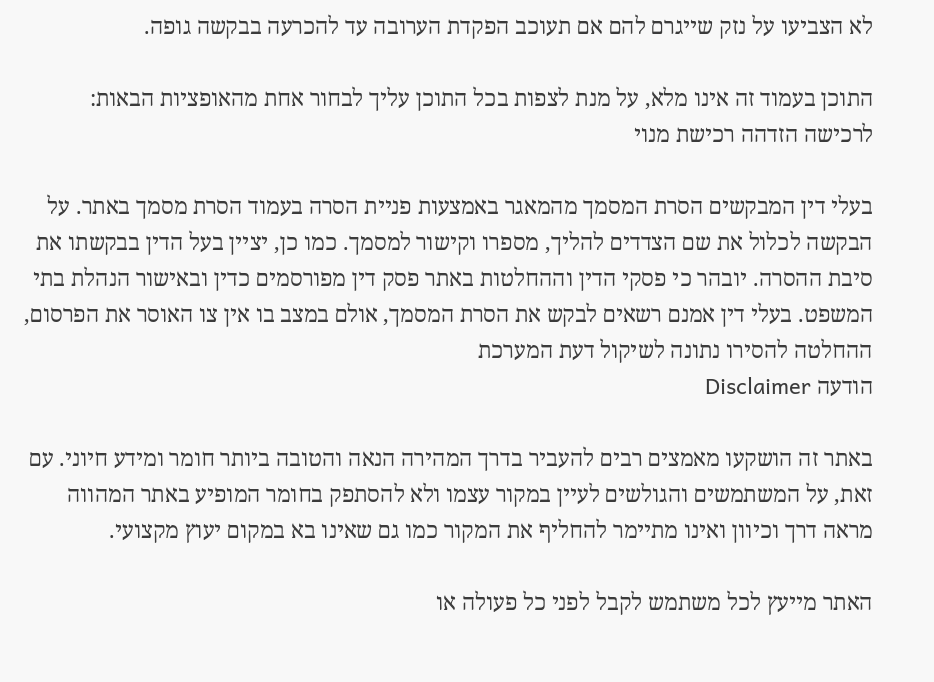לא הצביעו על נזק שייגרם להם אם תעוכב הפקדת הערובה עד להכרעה בבקשה גופה.

התוכן בעמוד זה אינו מלא, על מנת לצפות בכל התוכן עליך לבחור אחת מהאופציות הבאות:
לרכישה הזדהה רכישת מנוי

בעלי דין המבקשים הסרת המסמך מהמאגר באמצעות פניית הסרה בעמוד הסרת מסמך באתר. על הבקשה לכלול את שם הצדדים להליך, מספרו וקישור למסמך. כמו כן, יציין בעל הדין בבקשתו את סיבת ההסרה. יובהר כי פסקי הדין וההחלטות באתר פסק דין מפורסמים כדין ובאישור הנהלת בתי המשפט. בעלי דין אמנם רשאים לבקש את הסרת המסמך, אולם במצב בו אין צו האוסר את הפרסום, ההחלטה להסירו נתונה לשיקול דעת המערכת
הודעה Disclaimer

באתר זה הושקעו מאמצים רבים להעביר בדרך המהירה הנאה והטובה ביותר חומר ומידע חיוני. עם זאת, על המשתמשים והגולשים לעיין במקור עצמו ולא להסתפק בחומר המופיע באתר המהווה מראה דרך וכיוון ואינו מתיימר להחליף את המקור כמו גם שאינו בא במקום יעוץ מקצועי.

האתר מייעץ לכל משתמש לקבל לפני כל פעולה או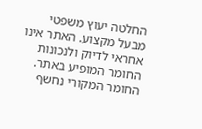החלטה יעוץ משפטי מבעל מקצוע. האתר אינו אחראי לדיוק ולנכונות החומר המופיע באתר. החומר המקורי נחשף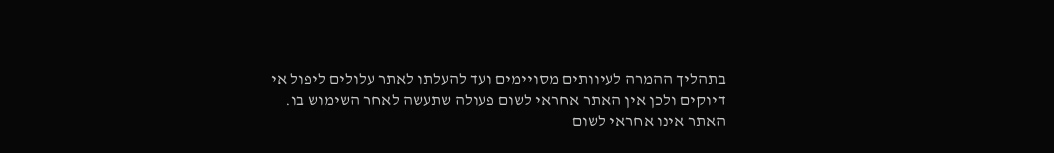בתהליך ההמרה לעיוותים מסויימים ועד להעלתו לאתר עלולים ליפול אי דיוקים ולכן אין האתר אחראי לשום פעולה שתעשה לאחר השימוש בו. האתר אינו אחראי לשום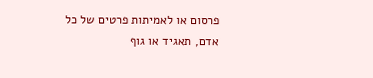פרסום או לאמיתות פרטים של כל אדם, תאגיד או גוף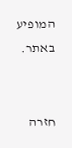המופיע באתר.


חזרה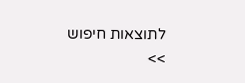לתוצאות חיפוש >>